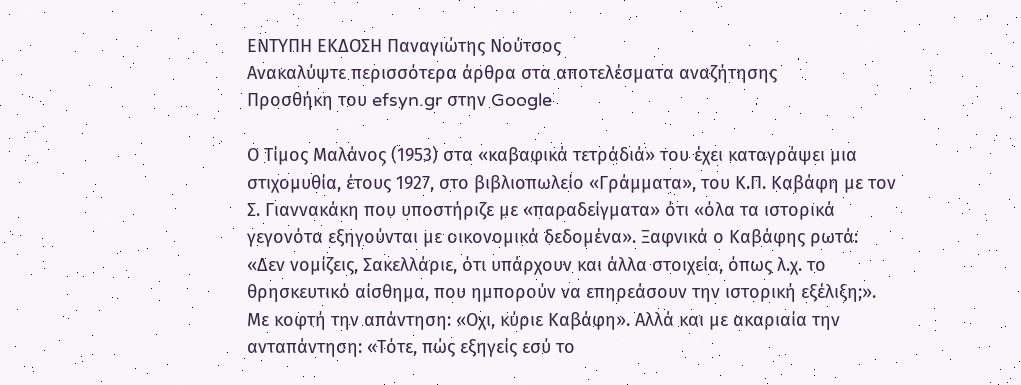ΕΝΤΥΠΗ ΕΚΔΟΣΗ Παναγιώτης Νούτσος
Ανακαλύψτε περισσότερα άρθρα στα αποτελέσματα αναζήτησης
Προσθήκη του efsyn.gr στην Google

Ο Τίμος Μαλάνος (1953) στα «καβαφικά τετράδιά» του έχει καταγράψει μια στιχομυθία, έτους 1927, στο βιβλιοπωλείο «Γράμματα», του Κ.Π. Καβάφη με τον Σ. Γιαννακάκη που υποστήριζε με «παραδείγματα» ότι «όλα τα ιστορικά γεγονότα εξηγούνται με οικονομικά δεδομένα». Ξαφνικά ο Καβάφης ρωτά: «Δεν νομίζεις, Σακελλάριε, ότι υπάρχουν και άλλα στοιχεία, όπως λ.χ. το θρησκευτικό αίσθημα, που ημπορούν να επηρεάσουν την ιστορική εξέλιξη;». Με κοφτή την απάντηση: «Οχι, κύριε Καβάφη». Αλλά και με ακαριαία την ανταπάντηση: «Τότε, πώς εξηγείς εσύ το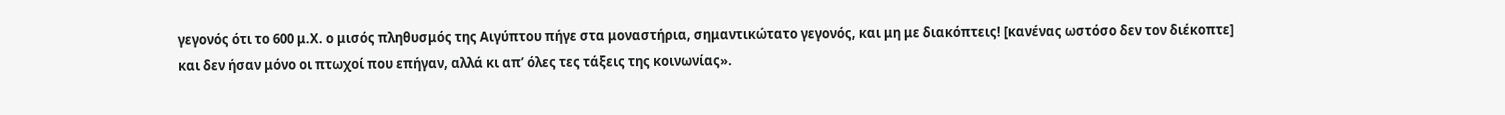γεγονός ότι το 600 μ.Χ. ο μισός πληθυσμός της Αιγύπτου πήγε στα μοναστήρια, σημαντικώτατο γεγονός, και μη με διακόπτεις! [κανένας ωστόσο δεν τον διέκοπτε] και δεν ήσαν μόνο οι πτωχοί που επήγαν, αλλά κι απ’ όλες τες τάξεις της κοινωνίας».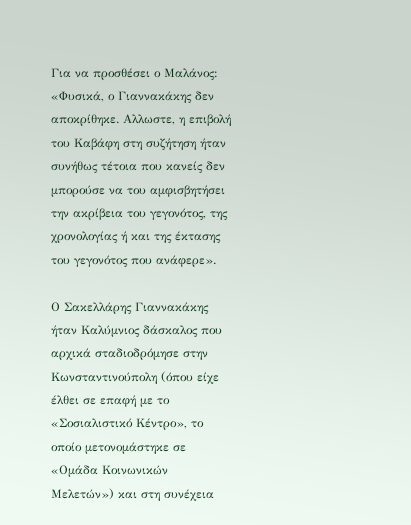Για να προσθέσει ο Μαλάνος: «Φυσικά, ο Γιαννακάκης δεν αποκρίθηκε. Αλλωστε, η επιβολή του Καβάφη στη συζήτηση ήταν συνήθως τέτοια που κανείς δεν μπορούσε να του αμφισβητήσει την ακρίβεια του γεγονότος, της χρονολογίας ή και της έκτασης του γεγονότος που ανάφερε».

Ο Σακελλάρης Γιαννακάκης ήταν Καλύμνιος δάσκαλος που αρχικά σταδιοδρόμησε στην Κωνσταντινούπολη (όπου είχε έλθει σε επαφή με το «Σοσιαλιστικό Κέντρο», το οποίο μετονομάστηκε σε «Ομάδα Κοινωνικών Μελετών») και στη συνέχεια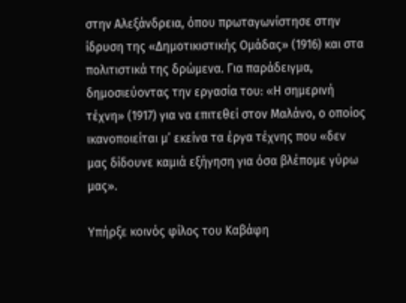στην Αλεξάνδρεια, όπου πρωταγωνίστησε στην ίδρυση της «Δημοτικιστικής Ομάδας» (1916) και στα πολιτιστικά της δρώμενα. Για παράδειγμα, δημοσιεύοντας την εργασία του: «Η σημερινή τέχνη» (1917) για να επιτεθεί στον Μαλάνο, ο οποίος ικανοποιείται μ’ εκείνα τα έργα τέχνης που «δεν μας δίδουνε καμιά εξήγηση για όσα βλέπομε γύρω μας».

Υπήρξε κοινός φίλος του Καβάφη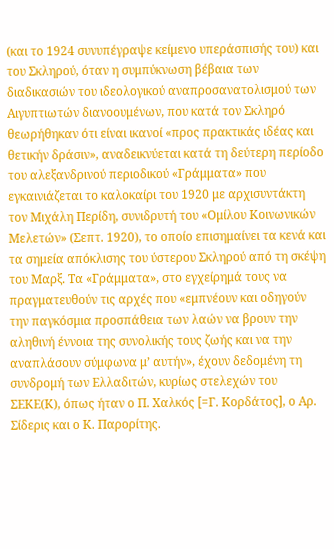(και το 1924 συνυπέγραψε κείμενο υπεράσπισής του) και του Σκληρού, όταν η συμπύκνωση βέβαια των διαδικασιών του ιδεολογικού αναπροσανατολισμού των Αιγυπτιωτών διανοουμένων, που κατά τον Σκληρό θεωρήθηκαν ότι είναι ικανοί «προς πρακτικάς ιδέας και θετικήν δράσιν», αναδεικνύεται κατά τη δεύτερη περίοδο του αλεξανδρινού περιοδικού «Γράμματα» που εγκαινιάζεται το καλοκαίρι του 1920 με αρχισυντάκτη τον Μιχάλη Περίδη, συνιδρυτή του «Ομίλου Κοινωνικών Μελετών» (Σεπτ. 1920), το οποίο επισημαίνει τα κενά και τα σημεία απόκλισης του ύστερου Σκληρού από τη σκέψη του Μαρξ. Τα «Γράμματα», στο εγχείρημά τους να πραγματευθούν τις αρχές που «εμπνέουν και οδηγούν την παγκόσμια προσπάθεια των λαών να βρουν την αληθινή έννοια της συνολικής τους ζωής και να την αναπλάσουν σύμφωνα μ’ αυτήν», έχουν δεδομένη τη συνδρομή των Ελλαδιτών, κυρίως στελεχών του ΣΕΚΕ(Κ), όπως ήταν ο Π. Χαλκός [=Γ. Κορδάτος], ο Αρ. Σίδερις και ο Κ. Παρορίτης.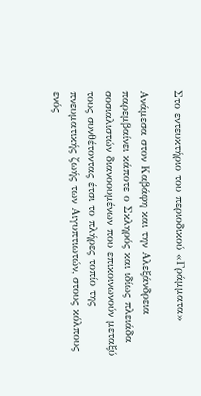Στο εντευκτήριο του περιοδικού «Γράμματα»

Ανάμεσα στον Καβάφη και την Αλεξάνδρεια παρεμβαίνει κάποτε ο Σκληρός και ιδίως πλειάδα σοσιαλιστών διανοουμένων που επικοινωνούν μεταξύ τους συνθέτοντας έτσι το πλήρες τοπίο της πνευματικής ζωής των Αιγυπτιωτών, στους κόλπους ενός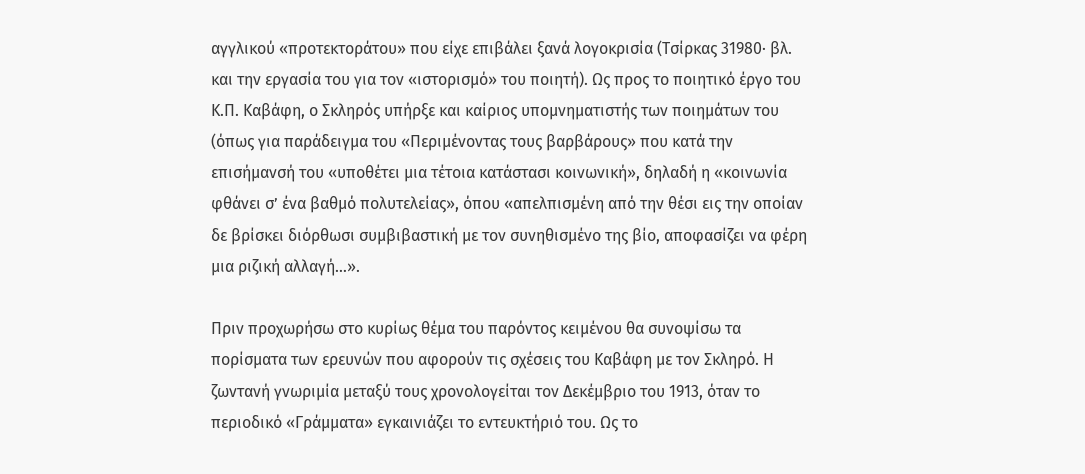αγγλικού «προτεκτοράτου» που είχε επιβάλει ξανά λογοκρισία (Τσίρκας 31980· βλ. και την εργασία του για τον «ιστορισμό» του ποιητή). Ως προς το ποιητικό έργο του Κ.Π. Καβάφη, ο Σκληρός υπήρξε και καίριος υπομνηματιστής των ποιημάτων του (όπως για παράδειγμα του «Περιμένοντας τους βαρβάρους» που κατά την επισήμανσή του «υποθέτει μια τέτοια κατάστασι κοινωνική», δηλαδή η «κοινωνία φθάνει σ’ ένα βαθμό πολυτελείας», όπου «απελπισμένη από την θέσι εις την οποίαν δε βρίσκει διόρθωσι συμβιβαστική με τον συνηθισμένο της βίο, αποφασίζει να φέρη μια ριζική αλλαγή…».

Πριν προχωρήσω στο κυρίως θέμα του παρόντος κειμένου θα συνοψίσω τα πορίσματα των ερευνών που αφορούν τις σχέσεις του Καβάφη με τον Σκληρό. Η ζωντανή γνωριμία μεταξύ τους χρονολογείται τον Δεκέμβριο του 1913, όταν το περιοδικό «Γράμματα» εγκαινιάζει το εντευκτήριό του. Ως το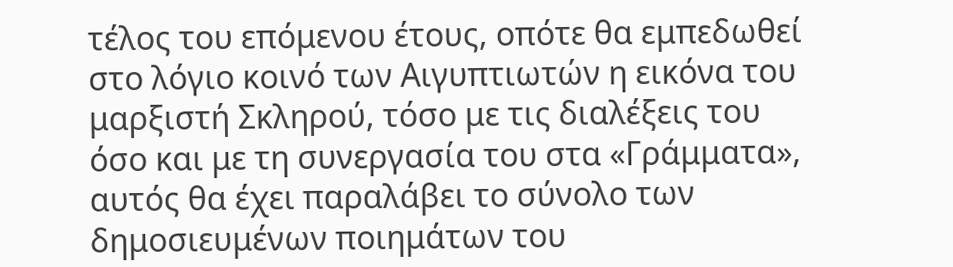τέλος του επόμενου έτους, οπότε θα εμπεδωθεί στο λόγιο κοινό των Αιγυπτιωτών η εικόνα του μαρξιστή Σκληρού, τόσο με τις διαλέξεις του όσο και με τη συνεργασία του στα «Γράμματα», αυτός θα έχει παραλάβει το σύνολο των δημοσιευμένων ποιημάτων του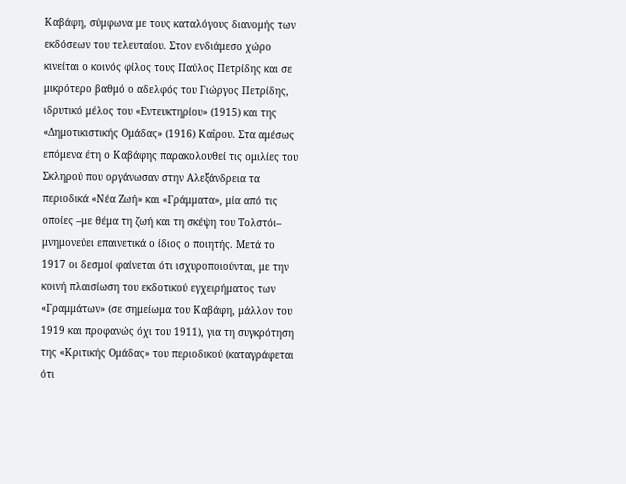Καβάφη, σύμφωνα με τους καταλόγους διανομής των εκδόσεων του τελευταίου. Στον ενδιάμεσο χώρο κινείται ο κοινός φίλος τους Παύλος Πετρίδης και σε μικρότερο βαθμό ο αδελφός του Γιώργος Πετρίδης, ιδρυτικό μέλος του «Εντευκτηρίου» (1915) και της «Δημοτικιστικής Ομάδας» (1916) Καΐρου. Στα αμέσως επόμενα έτη ο Καβάφης παρακολουθεί τις ομιλίες του Σκληρού που οργάνωσαν στην Αλεξάνδρεια τα περιοδικά «Νέα Ζωή» και «Γράμματα», μία από τις οποίες –με θέμα τη ζωή και τη σκέψη του Τολστόι– μνημονεύει επαινετικά ο ίδιος ο ποιητής. Μετά το 1917 οι δεσμοί φαίνεται ότι ισχυροποιούνται, με την κοινή πλαισίωση του εκδοτικού εγχειρήματος των «Γραμμάτων» (σε σημείωμα του Καβάφη, μάλλον του 1919 και προφανώς όχι του 1911), για τη συγκρότηση της «Κριτικής Ομάδας» του περιοδικού (καταγράφεται ότι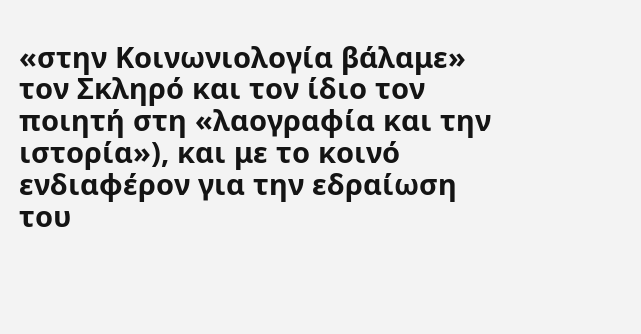«στην Κοινωνιολογία βάλαμε» τον Σκληρό και τον ίδιο τον ποιητή στη «λαογραφία και την ιστορία»), και με το κοινό ενδιαφέρον για την εδραίωση του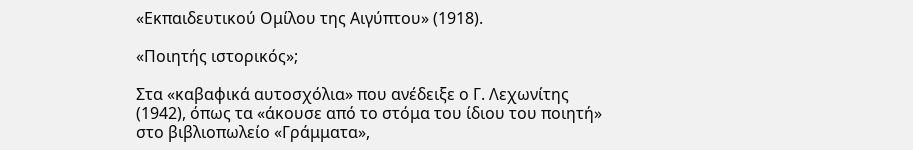«Εκπαιδευτικού Ομίλου της Αιγύπτου» (1918).

«Ποιητής ιστορικός»;

Στα «καβαφικά αυτοσχόλια» που ανέδειξε ο Γ. Λεχωνίτης (1942), όπως τα «άκουσε από το στόμα του ίδιου του ποιητή» στο βιβλιοπωλείο «Γράμματα»,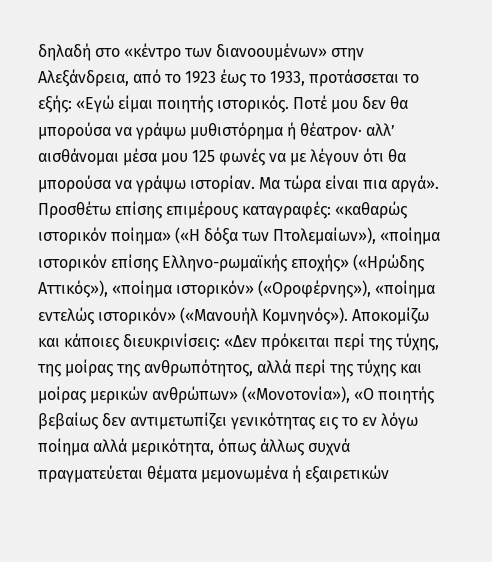δηλαδή στο «κέντρο των διανοουμένων» στην Αλεξάνδρεια, από το 1923 έως το 1933, προτάσσεται το εξής: «Εγώ είμαι ποιητής ιστορικός. Ποτέ μου δεν θα μπορούσα να γράψω μυθιστόρημα ή θέατρον· αλλ’ αισθάνομαι μέσα μου 125 φωνές να με λέγουν ότι θα μπορούσα να γράψω ιστορίαν. Μα τώρα είναι πια αργά». Προσθέτω επίσης επιμέρους καταγραφές: «καθαρώς ιστορικόν ποίημα» («Η δόξα των Πτολεμαίων»), «ποίημα ιστορικόν επίσης Ελληνο-ρωμαϊκής εποχής» («Ηρώδης Αττικός»), «ποίημα ιστορικόν» («Οροφέρνης»), «ποίημα εντελώς ιστορικόν» («Μανουήλ Κομνηνός»). Αποκομίζω και κάποιες διευκρινίσεις: «Δεν πρόκειται περί της τύχης, της μοίρας της ανθρωπότητος, αλλά περί της τύχης και μοίρας μερικών ανθρώπων» («Μονοτονία»), «Ο ποιητής βεβαίως δεν αντιμετωπίζει γενικότητας εις το εν λόγω ποίημα αλλά μερικότητα, όπως άλλως συχνά πραγματεύεται θέματα μεμονωμένα ή εξαιρετικών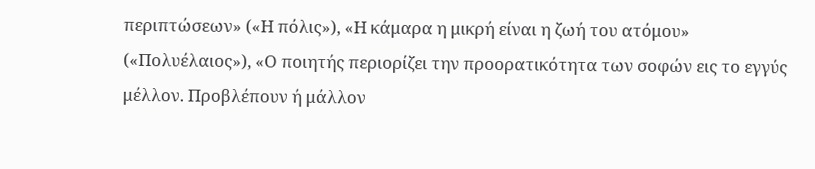περιπτώσεων» («Η πόλις»), «Η κάμαρα η μικρή είναι η ζωή του ατόμου» («Πολυέλαιος»), «Ο ποιητής περιορίζει την προορατικότητα των σοφών εις το εγγύς μέλλον. Προβλέπουν ή μάλλον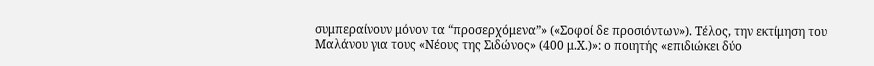συμπεραίνουν μόνον τα “προσερχόμενα”» («Σοφοί δε προσιόντων»). Τέλος, την εκτίμηση του Μαλάνου για τους «Νέους της Σιδώνος» (400 μ.Χ.)»: ο ποιητής «επιδιώκει δύο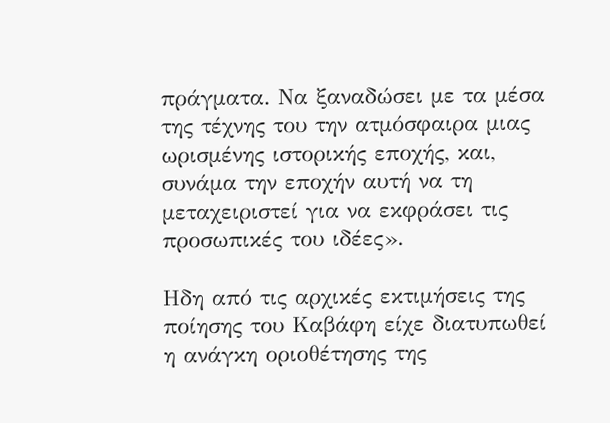πράγματα. Να ξαναδώσει με τα μέσα της τέχνης του την ατμόσφαιρα μιας ωρισμένης ιστορικής εποχής, και, συνάμα την εποχήν αυτή να τη μεταχειριστεί για να εκφράσει τις προσωπικές του ιδέες».

Ηδη από τις αρχικές εκτιμήσεις της ποίησης του Καβάφη είχε διατυπωθεί η ανάγκη οριοθέτησης της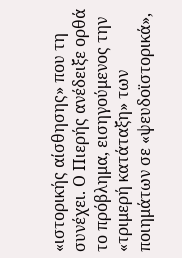«ιστορικής αίσθησης» που τη συνέχει. Ο Πιερής ανέδειξε ορθά το πρόβλημα, εισηγούμενος την «τριμερή κατάταξη» των ποιημάτων σε «ψευδοϊστορικά»,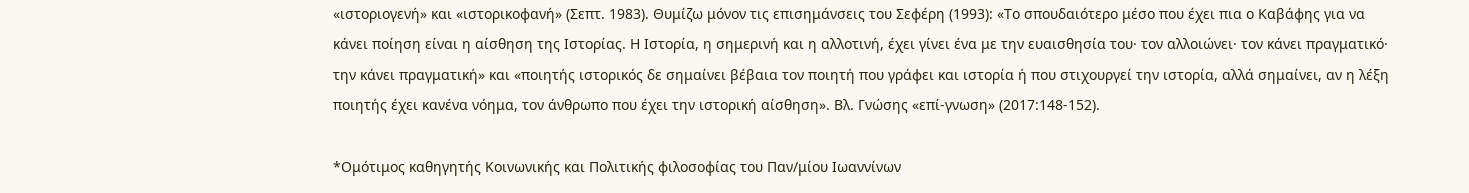«ιστοριογενή» και «ιστορικοφανή» (Σεπτ. 1983). Θυμίζω μόνον τις επισημάνσεις του Σεφέρη (1993): «Το σπουδαιότερο μέσο που έχει πια ο Καβάφης για να κάνει ποίηση είναι η αίσθηση της Ιστορίας. Η Ιστορία, η σημερινή και η αλλοτινή, έχει γίνει ένα με την ευαισθησία του· τον αλλοιώνει· τον κάνει πραγματικό· την κάνει πραγματική» και «ποιητής ιστορικός δε σημαίνει βέβαια τον ποιητή που γράφει και ιστορία ή που στιχουργεί την ιστορία, αλλά σημαίνει, αν η λέξη ποιητής έχει κανένα νόημα, τον άνθρωπο που έχει την ιστορική αίσθηση». Βλ. Γνώσης «επί-γνωση» (2017:148-152).

*Ομότιμος καθηγητής Κοινωνικής και Πολιτικής φιλοσοφίας του Παν/μίου Ιωαννίνων